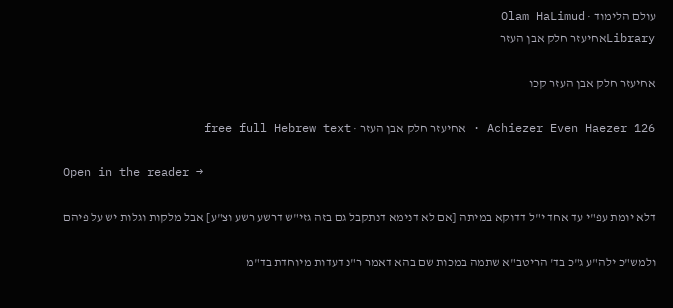עולם הלימוד · Olam HaLimud
Libraryאחיעזר חלק אבן העזר

אחיעזר חלק אבן העזר קכו

Achiezer Even Haezer 126 · אחיעזר חלק אבן העזר · free full Hebrew text

Open in the reader →

דלא יומת עפ"י עד אחד י"ל דדוקא במיתה [אם לא דנימא דנתקבל גם בזה גזי"ש דרשע רשע וצ"ע] אבל מלקות וגלות יש על פיהם

ולמש"כ ילה"ע ג"כ בד' הריטב"א שתמה במכות שם בהא דאמר ר"נ דעדות מיוחדת בד"מ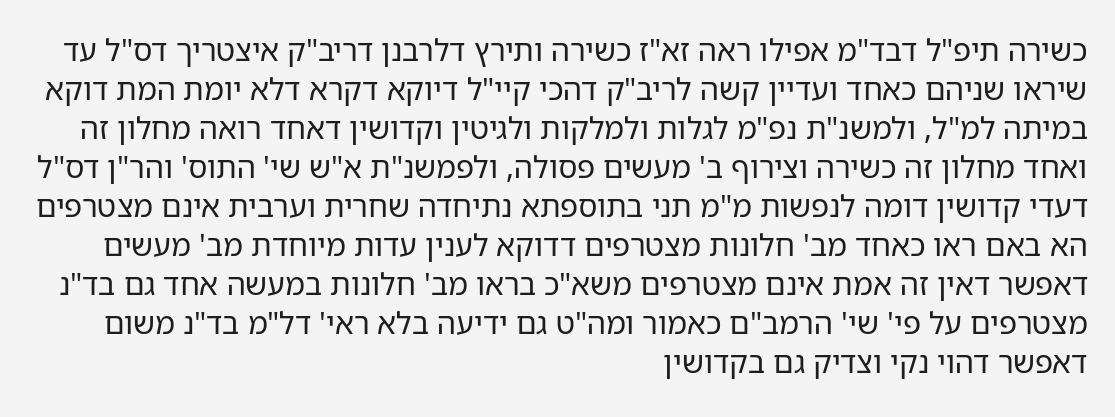כשירה תיפ"ל דבד"מ אפילו ראה זא"ז כשירה ותירץ דלרבנן דריב"ק איצטריך דס"ל עד שיראו שניהם כאחד ועדיין קשה לריב"ק דהכי קיי"ל דיוקא דקרא דלא יומת המת דוקא במיתה למ"ל, ולמשנ"ת נפ"מ לגלות ולמלקות ולגיטין וקדושין דאחד רואה מחלון זה ואחד מחלון זה כשירה וצירוף ב' מעשים פסולה, ולפמשנ"ת א"ש שי' התוס' והר"ן דס"ל דעדי קדושין דומה לנפשות מ"מ תני בתוספתא נתיחדה שחרית וערבית אינם מצטרפים הא באם ראו כאחד מב' חלונות מצטרפים דדוקא לענין עדות מיוחדת מב' מעשים דאפשר דאין זה אמת אינם מצטרפים משא"כ בראו מב' חלונות במעשה אחד גם בד"נ מצטרפים על פי' שי' הרמב"ם כאמור ומה"ט גם ידיעה בלא ראי' דל"מ בד"נ משום דאפשר דהוי נקי וצדיק גם בקדושין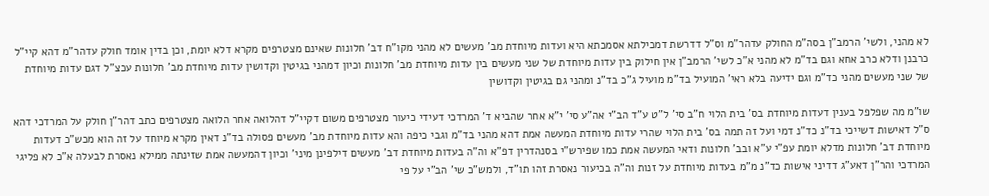לא מהני, ולשי' הרמב"ן בסה"מ החולק עדהר"מ וס"ל דדרשת דמכילתא אסמכתא היא ועדות מיוחדת מב' מעשים לא מהני מקו"ח דב' חלונות שאינם מצטרפים מקרא דלא יומת, וכן בדין אומד חולק עדהר"מ דהא קיי"ל כרבנן ודלא כרב אחא וגם בד"מ לא מהני א"כ לשי' הרמב"ן אין חילוק בין עדות מיוחדת של שני מעשים בין עדות מיוחדת מב' חלונות וכיון דמהני בגיטין וקדושין עדות מיוחדת מב' חלונות עכצ"ל דגם עדות מיוחדת של שני מעשים מהני כד"מ וגם ידיעה בלא ראי' המועיל בד"מ מועיל ג"כ בד"נ ומהני גם בגיטין וקדושין

שו"מ מה שפלפל בענין דעדות מיוחדת בס' בית הלוי ח"ב סי' ל"ט ע"ד הב"י אה"ע סי' י"א אחר שהביא ד' המרדכי דעידי כיעור מצטרפים משום דקיי"ל דהלואה אחר הלואה מצטרפים כתב דהר"ן חולק על המרדכי דהא ס"ל דאישות דשייכי בד"נ כד"נ דמי ועל זה תמה בס' בית הלוי שהרי עדות מיוחדת המעשה אמת דהא מהני בד"מ וגבי כיפה והא עדות מיוחדת מב' מעשים פסולה בד"נ דאין מקרא מיוחד על זה הוא מכש"כ דעדות מיוחדת דב' חלונות מדלא יומת עפ"י ע"א ובב' חלונות ודאי המעשה אמת כמו שפירש"י בסנהדרין דפ"א וה"ה בעדות מיוחדת דב' מעשים דילפינן מיני' וכיון דהמעשה אמת שזינתה ממילא נאסרת לבעלה א"כ לא פליגי המרדכי והר"ן דאע"ג דדיני אישות כד"נ מ"מ בעדות מיוחדת על זנות וה"ה בכיעור נאסרת זהו תו"ד, ולמש"כ שי' הב"י על פי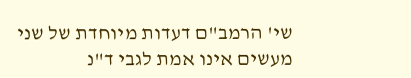שי' הרמב"ם דעדות מיוחדת של שני מעשים אינו אמת לגבי ד"נ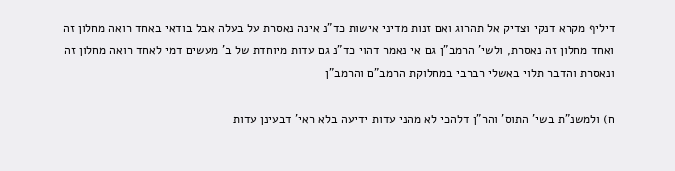דיליף מקרא דנקי וצדיק אל תהרוג ואם זנות מדיני אישות כד"נ אינה נאסרת על בעלה אבל בודאי באחד רואה מחלון זה ואחד מחלון זה נאסרת, ולשי' הרמב"ן גם אי נאמר דהוי כד"נ גם עדות מיוחדת של ב' מעשים דמי לאחד רואה מחלון זה ונאסרת והדבר תלוי באשלי רברבי במחלוקת הרמב"ם והרמב"ן

ח) ולמשנ"ת בשי' התוס' והר"ן דלהכי לא מהני עדות ידיעה בלא ראי' דבעינן עדות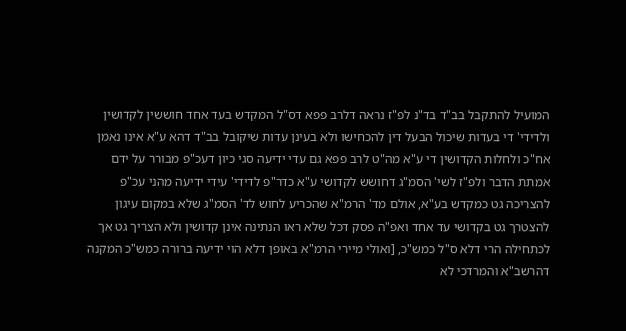המועיל להתקבל בב"ד בד"נ לפ"ז נראה דלרב פפא דס"ל המקדש בעד אחד חוששין לקדושין ולדידי' די בעדות שיכול הבעל דין להכחישו ולא בעינן עדות שיקובל בב"ד דהא ע"א אינו נאמן אח"כ ולחלות הקדושין די ע"א מה"ט לרב פפא גם עדי ידיעה סגי כיון דעכ"פ מבורר על ידם אמתת הדבר ולפ"ז לשי' הסמ"ג דחושש לקדושי ע"א כדר"פ לדידי' עידי ידיעה מהני עכ"פ להצריכה גט כמקדש בע"א, אולם מד' הרמ"א שהכריע לחוש לד' הסמ"ג שלא במקום עיגון להצטרך גט בקדושי עד אחד ואפ"ה פסק דכל שלא ראו הנתינה אינן קדושין ולא הצריך גט אך לכתחילה הרי דלא ס"ל כמש"כ, [ואולי מיירי הרמ"א באופן דלא הוי ידיעה ברורה כמש"כ המקנה דהרשב"א והמרדכי לא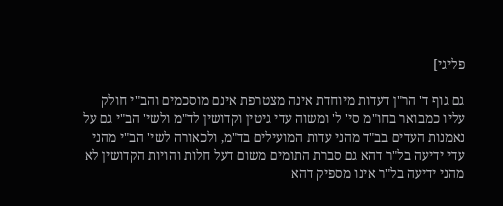פליגי]

גם גוף ד' הר"ן דעדות מיוחדת אינה מצטרפת אינם מוסכמים והב"י חולק עליו כמבואר בחו"מ סי' ל' ומשוה עדי גיטין וקדושין לד"מ ולשי' הב"י גם על נאמנות העדים בב"ד מהני עדות המועילים בד"מ, ולכאורה לשי' הב"י מהני עדי ידיעה בל"ר דהא גם סברת התומים משום דעל חלות והויות הקדושין לא מהני ידיעה בל"ר אינו מספיק דהא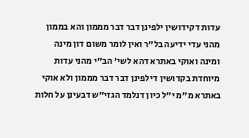עדות דקידושין ילפינן דבר דבר מממון והא בממון מהני עדי ידיעה בל"ר ואין לומר משום דון מינה ומינה ואוקי באתרא דהא לשי' הב"י מהני עדות מיוחדת בקדושין דילפינן דבר דבר מממון ולא אוקי באתרא מ"מ י"ל כיון דנלמד הגזי"ש דבעינן על חלות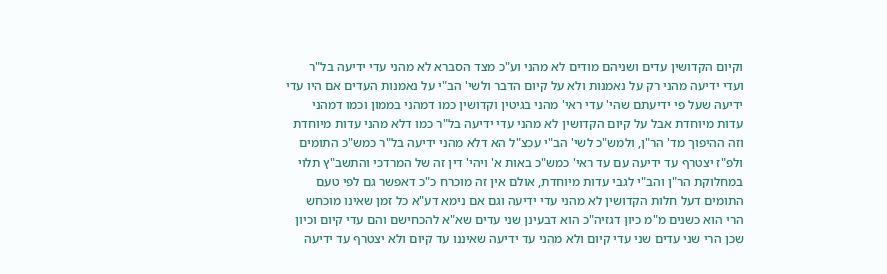וקיום הקדושין עדים ושניהם מודים לא מהני וע"כ מצד הסברא לא מהני עדי ידיעה בל"ר ועדי ידיעה מהני רק על נאמנות ולא על קיום הדבר ולשי' הב"י על נאמנות העדים אם היו עדי ידיעה שעל פי ידיעתם שהי' עדי ראי' מהני בגיטין וקדושין כמו דמהני בממון וכמו דמהני עדות מיוחדת אבל על קיום הקדושין לא מהני עדי ידיעה בל"ר כמו דלא מהני עדות מיוחדת וזה ההיפוך מד' הר"ן, ולמש"כ לשי' הב"י עכצ"ל הא דלא מהני ידיעה בל"ר כמש"כ התומים ולפ"ז יצטרף עד ידיעה עם עד ראי' כמש"כ באות א' ויהי' דין זה של המרדכי והתשב"ץ תלוי במחלוקת הר"ן והב"י לגבי עדות מיוחדת, אולם אין זה מוכרח כ"כ דאפשר גם לפי טעם התומים דעל חלות הקדושין לא מהני עדי ידיעה וגם אם נימא דע"א כל זמן שאינו מוכחש הרי הוא כשנים מ"מ כיון דגזיה"כ הוא דבעינן שני עדים שא"א להכחישם והם עדי קיום וכיון שכן הרי שני עדים שני עדי קיום ולא מהני עד ידיעה שאיננו עד קיום ולא יצטרף עד ידיעה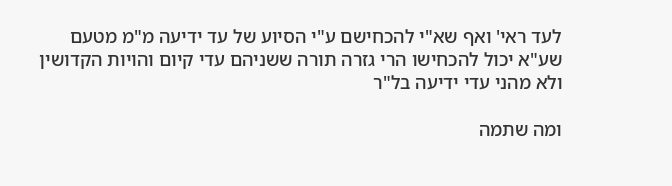לעד ראי' ואף שא"י להכחישם ע"י הסיוע של עד ידיעה מ"מ מטעם שע"א יכול להכחישו הרי גזרה תורה ששניהם עדי קיום והויות הקדושין ולא מהני עדי ידיעה בל"ר

ומה שתמה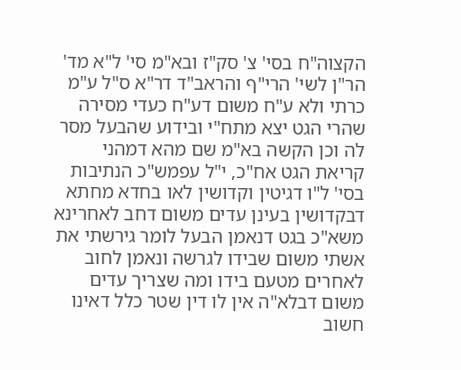הקצוה"ח בסי' צ' סק"ז ובא"מ סי' ל"א מד' הר"ן לשי' הרי"ף והראב"ד דר"א ס"ל ע"מ כרתי ולא ע"ח משום דע"ח כעדי מסירה שהרי הגט יצא מתח"י ובידוע שהבעל מסר לה וכן הקשה בא"מ שם מהא דמהני קריאת הגט אח"כ, י"ל עפמש"כ הנתיבות בסי' ל"ו דגיטין וקדושין לאו בחדא מחתא דבקדושין בעינן עדים משום דחב לאחרינא משא"כ בגט דנאמן הבעל לומר גירשתי את אשתי משום שבידו לגרשה ונאמן לחוב לאחרים מטעם בידו ומה שצריך עדים משום דבלא"ה אין לו דין שטר כלל דאינו חשוב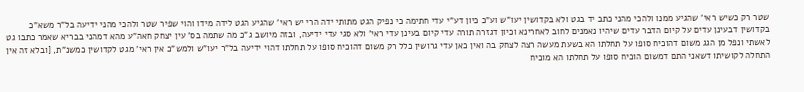שטר רק כשיש ראי' שהגיע ממנו ולהכי מהני כתב יד בגט ולא בקדושין יעו"ש וע"כ כיון דע"י עדי חתימה כי נפיק הגט מתותי ידה הרי יש ראי' שהגיע הגט לידה מידו והוי שפיר שטר ולהכי מהני ידיעה בל"ר משא"כ בקדושין דבעינן עדים על קיום הדבר עדים שיהיו נאמנים לחוב לאחרינא וכיון דגזרה תורה עדי קיום בעינן עדי ראי' ולא סגי עדי ידיעה, ובזה מיושב ג"כ מה שתמה בס' עין יצחק חאה"ע מהא דמהני בבריא שאמר כתבו גט לאשתי ונפל מן הגג משום דהוכיח סופו על תחלתו הא בשעת מעשה רצה לצחק בה ואין כאן עדי גרושין כלל רק משום דהוכיח סופו על תחלתו דהוי ידיעה בל"ר יעו"ש ולמש"כ אין ראי' מגט לקדושין כמשנ"ת, [ובלא זה אין התחלה לקושיתו דשאני התם דמשום הוכיח סופו על תחלתו הא מוכיח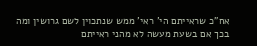אח"כ שראייתם הי' ראי' ממש שנתכוין לשם גרושין ומה בכך אם בשעת מעשה לא מהני ראייתם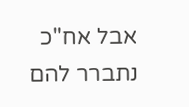אבל אח"כ נתברר להם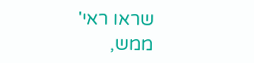שראו ראי' ממש,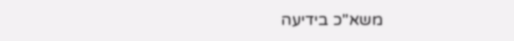משא"כ בידיעה